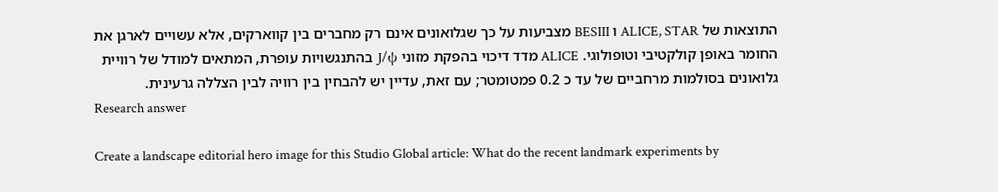התוצאות של ALICE, STAR ו BESIII מצביעות על כך שגלואונים אינם רק מחברים בין קווארקים, אלא עשויים לארגן את החומר באופן קולקטיבי וטופולוגי. ALICE מדד דיכוי בהפקת מזוני J/ψ בהתנגשויות עופרת, המתאים למודל של רוויית גלואונים בסולמות מרחביים של עד כ 0.2 פמטומטר; עם זאת, עדיין יש להבחין בין רוויה לבין הצללה גרעינית.
Research answer

Create a landscape editorial hero image for this Studio Global article: What do the recent landmark experiments by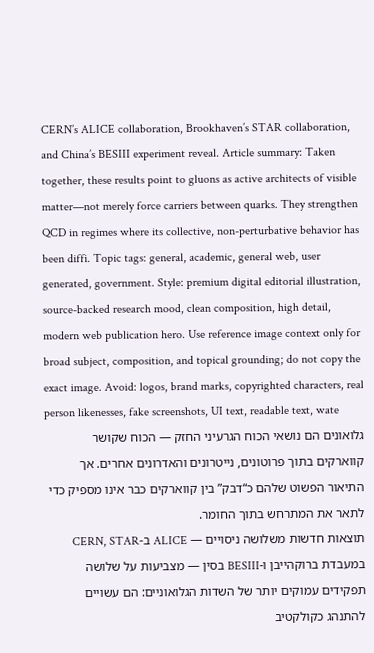CERN’s ALICE collaboration, Brookhaven’s STAR collaboration, and China’s BESIII experiment reveal. Article summary: Taken together, these results point to gluons as active architects of visible matter—not merely force carriers between quarks. They strengthen QCD in regimes where its collective, non-perturbative behavior has been diffi. Topic tags: general, academic, general web, user generated, government. Style: premium digital editorial illustration, source-backed research mood, clean composition, high detail, modern web publication hero. Use reference image context only for broad subject, composition, and topical grounding; do not copy the exact image. Avoid: logos, brand marks, copyrighted characters, real person likenesses, fake screenshots, UI text, readable text, wate
גלואונים הם נושאי הכוח הגרעיני החזק — הכוח שקושר קווארקים בתוך פרוטונים, נייטרונים והאדרונים אחרים. אך התיאור הפשוט שלהם כ“דבק” בין קווארקים כבר אינו מספיק כדי לתאר את המתרחש בתוך החומר.
תוצאות חדשות משלושה ניסויים — ALICE ב-CERN, STAR במעבדת ברוקהייבן ו-BESIII בסין — מצביעות על שלושה תפקידים עמוקים יותר של השדות הגלואוניים: הם עשויים להתנהג כקולקטיב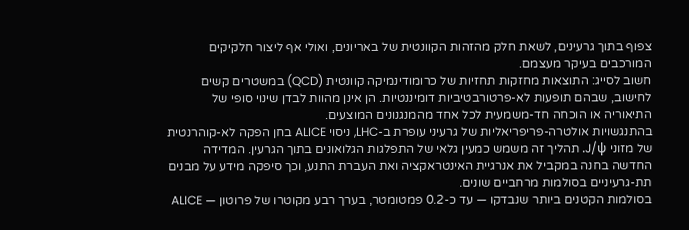צפוף בתוך גרעינים, לשאת חלק מהזהות הקוונטית של באריונים, ואולי אף ליצור חלקיקים המורכבים בעיקר מעצמם.
חשוב לסייג: התוצאות מחזקות תחזיות של כרומודינמיקה קוונטית (QCD) במשטרים קשים לחישוב, שבהם תופעות לא-פרטורבטיביות דומיננטיות. הן אינן מהוות לבדן שינוי סופי של התיאוריה או הוכחה חד-משמעית לכל אחד מהמנגנונים המוצעים.
בהתנגשויות אולטרה-פריפריאליות של גרעיני עופרת ב-LHC, ניסוי ALICE בחן הפקה לא-קוהרנטית של מזוני J/ψ. תהליך זה משמש כמעין גלאי של התפלגות הגלואונים בתוך הגרעין. המדידה החדשה בחנה במקביל את אנרגיית האינטראקציה ואת העברת התנע, וכך סיפקה מידע על מבנים תת-גרעיניים בסולמות מרחביים שונים.
בסולמות הקטנים ביותר שנבדקו — עד כ-0.2 פמטומטר, בערך רבע מקוטרו של פרוטון — ALICE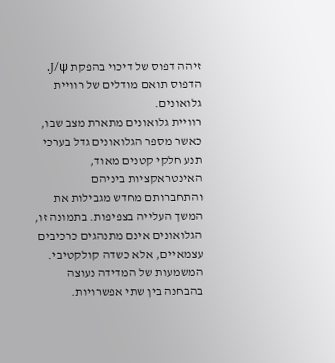זיהה דפוס של דיכוי בהפקת J/ψ. הדפוס תואם מודלים של רוויית גלואונים.
רוויית גלואונים מתארת מצב שבו, כאשר מספר הגלואונים גדל בערכי תנע חלקי קטנים מאוד, האינטראקציות ביניהם והתחברותם מחדש מגבילות את המשך העלייה בצפיפות. בתמונה זו, הגלואונים אינם מתנהגים כרכיבים עצמאיים, אלא כשדה קולקטיבי.
המשמעות של המדידה נעוצה בהבחנה בין שתי אפשרויות.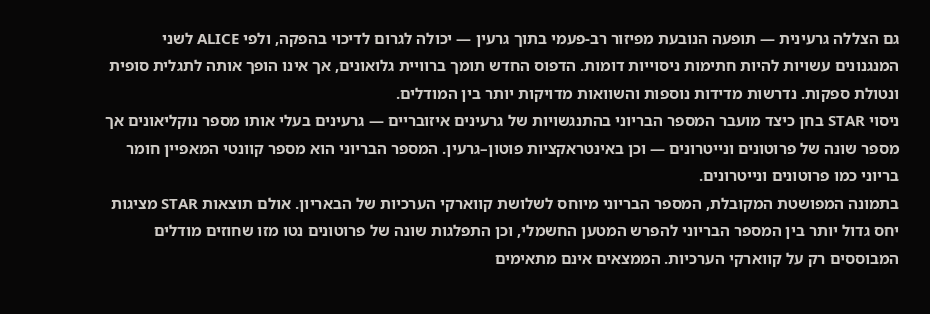גם הצללה גרעינית — תופעה הנובעת מפיזור רב-פעמי בתוך גרעין — יכולה לגרום לדיכוי בהפקה, ולפי ALICE לשני המנגנונים עשויות להיות חתימות ניסוייות דומות. הדפוס החדש תומך ברוויית גלואונים, אך אינו הופך אותה לתגלית סופית ונטולת ספקות. נדרשות מדידות נוספות והשוואות מדויקות יותר בין המודלים.
ניסוי STAR בחן כיצד מועבר המספר הבריוני בהתנגשויות של גרעינים איזובריים — גרעינים בעלי אותו מספר נוקליאונים אך מספר שונה של פרוטונים ונייטרונים — וכן באינטראקציות פוטון–גרעין. המספר הבריוני הוא מספר קוונטי המאפיין חומר בריוני כמו פרוטונים ונייטרונים.
בתמונה המפושטת המקובלת, המספר הבריוני מיוחס לשלושת קווארקי הערכיות של הבאריון. אולם תוצאות STAR מציגות יחס גדול יותר בין המספר הבריוני להפרש המטען החשמלי, וכן התפלגות שונה של פרוטונים נטו מזו שחוזים מודלים המבוססים רק על קווארקי הערכיות. הממצאים אינם מתאימים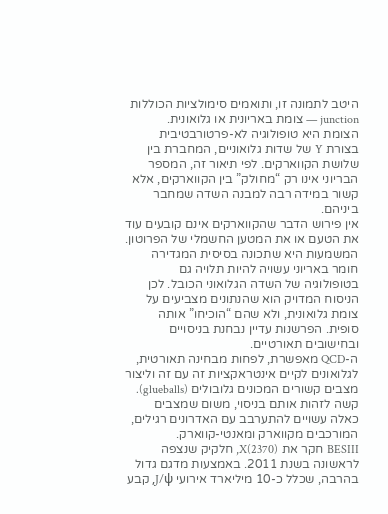היטב לתמונה זו, ותואמים סימולציות הכוללות junction — צומת באריונית או גלואונית.
הצומת היא טופולוגיה לא-פרטורבטיבית בצורת Y של שדות גלואוניים, המחברת בין שלושת הקווארקים. לפי תיאור זה, המספר הבריוני אינו רק “מחולק” בין הקווארקים, אלא קשור במידה רבה למבנה השדה שמחבר ביניהם.
אין פירוש הדבר שהקווארקים אינם קובעים עוד את הטעם או את המטען החשמלי של הפרוטון. המשמעות היא שתכונה בסיסית המגדירה חומר באריוני עשויה להיות תלויה גם בטופולוגיה של השדה הגלואוני הכובל. לכן הניסוח המדויק הוא שהנתונים מצביעים על צומת גלואונית, ולא שהם “הוכיחו” אותה סופית. הפרשנות עדיין נבחנת בניסויים ובחישובים תאורטיים.
ה-QCD מאפשרת, לפחות מבחינה תאורטית, לגלואונים לקיים אינטראקציות זה עם זה וליצור מצבים קשורים המכונים גלובולים (glueballs). קשה לזהות אותם בניסוי, משום שמצבים כאלה עשויים להתערבב עם האדרונים רגילים, המורכבים מקווארק ומאנטי-קווארק.
BESIII חקר את X(2370), חלקיק שנצפה לראשונה בשנת 2011. באמצעות מדגם גדול בהרבה, שכלל כ-10 מיליארד אירועי J/ψ, קבע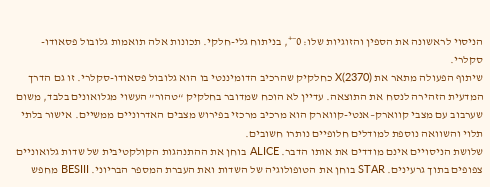הניסוי לראשונה את הספין והזוגיות שלו: 0⁻⁺, בניתוח גלי-חלקי. תכונות אלה תואמות גלובול פסאודו-סקלרי.
שיתוף הפעולה מתאר את X(2370) כחלקיק שהרכיב הדומיננטי בו הוא גלובול פסאודו-סקלרי. זו גם הדרך המדעית הזהירה לנסח את התוצאה. עדיין לא הוכח שמדובר בחלקיק “טהור” העשוי מגלואונים בלבד, משום שערבוב עם מצבי קווארק–אנטי-קווארק הוא מרכיב מרכזי בפירוש מצבים האדרוניים ממשיים. אישור בלתי תלוי והשוואה נוספת למודלים חלופיים נותרו חשובים.
שלושת הניסויים אינם מודדים את אותו הדבר. ALICE בוחן את ההתנהגות הקולקטיבית של שדות גלואוניים צפופים בתוך גרעינים. STAR בוחן את הטופולוגיה של השדות ואת העברת המספר הבריוני. BESIII מחפש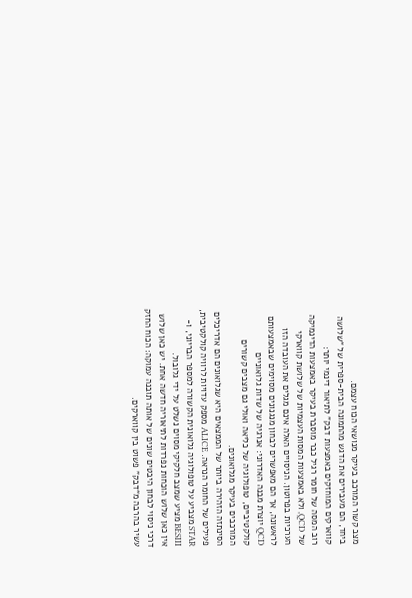מצב קשור המורכב בעיקר מנושאי הכוח עצמם.
ביחד, הם מעבירים את הדגש מהתמונה הבית-ספרית של “שלושה קווארקים המוחזקים באמצעות דבק” לתיאור דינמי יותר:
רוב המסה של חומר רגיל כבר מוסברת בעיקר באמצעות הדינמיקה של QCD, ולא באמצעות המסות העצמיות של שלושת קווארקי הערכיות בפרוטון. הניסויים האלה אינם מגלים את העובדה הזו לראשונה, אך הם מאפשרים לבחון מנגנונים מסוימים שבאמצעותם QCD יוצרת מבנה האדרוני: אנרגיה של שדות גלואוניים קולקטיביים, טופולוגיה של כליאה ואולי גם מצבים קשורים המורכבים בעיקר מגלואונים.
הסינתזה הזהירה ביותר של הממצאים היא שגלואונים הם אדריכלים פעילים של החומר הנראה. ALICE מספק עדויות לרוויה קולקטיבית, STAR מצביע על טופולוגיה גלואונית הקשורה למספר הבריוני, ו-BESIII מציע שמצב חלקיקי מסוים נשלט על ידי גלובול.
אין כאן שלוש הוכחות נפרדות לתיאוריה חדשה אחת. יש כאן שלוש דרכי ניסוי לבחון היבטים שונים של אותה תובנה עמוקה: הכוח החזק עשיר בהרבה מ“דבק” פשוט בין קווארקים.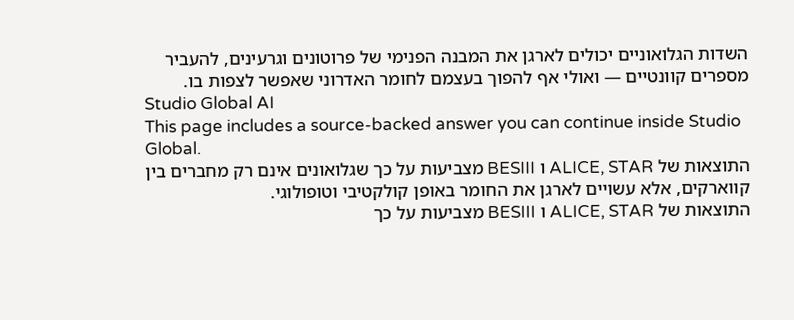השדות הגלואוניים יכולים לארגן את המבנה הפנימי של פרוטונים וגרעינים, להעביר מספרים קוונטיים — ואולי אף להפוך בעצמם לחומר האדרוני שאפשר לצפות בו.
Studio Global AI
This page includes a source-backed answer you can continue inside Studio Global.
התוצאות של ALICE, STAR ו BESIII מצביעות על כך שגלואונים אינם רק מחברים בין קווארקים, אלא עשויים לארגן את החומר באופן קולקטיבי וטופולוגי.
התוצאות של ALICE, STAR ו BESIII מצביעות על כך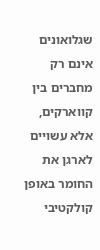שגלואונים אינם רק מחברים בין קווארקים, אלא עשויים לארגן את החומר באופן קולקטיבי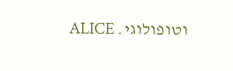וטופולוגי. ALICE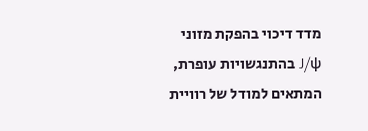מדד דיכוי בהפקת מזוני J/ψ בהתנגשויות עופרת, המתאים למודל של רוויית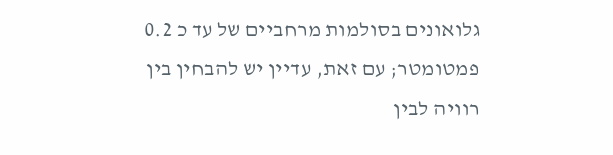גלואונים בסולמות מרחביים של עד כ 0.2 פמטומטר; עם זאת, עדיין יש להבחין בין רוויה לבין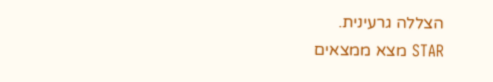הצללה גרעינית.
STAR מצא ממצאים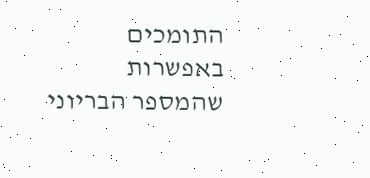התומכים באפשרות שהמספר הבריוני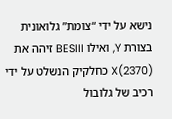נישא על ידי “צומת” גלואונית בצורת Y, ואילו BESIII זיהה את X(2370) כחלקיק הנשלט על ידי רכיב של גלובול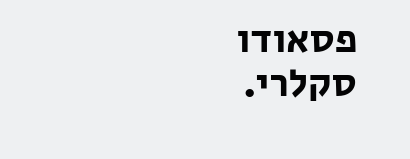פסאודו סקלרי.